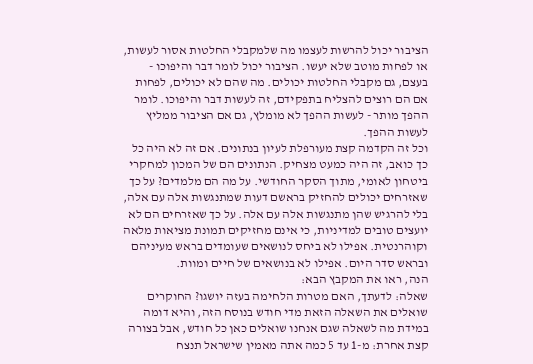הציבור יכול להרשות לעצמו מה שלמקבלי החלטות אסור לעשות, או לפחות מוטב שלא יעשו. הציבור יכול לומר דבר והיפוכו - בעצם, גם מקבלי החלטות יכולים. מה שהם לא יכולים, לפחות אם הם רוצים להצליח בתפקידם, זה לעשות דבר והיפוכו. לומר ההפך מותר - לעשות ההפך לא מומלץ, גם אם הציבור ממליץ לעשות ההפך.
וכל זה הקדמה קצת מעורפלת לעיון בנתונים. אם זה לא היה כל כך כואב, זה היה כמעט מצחיק. הנתונים הם של המכון למחקרי ביטחון לאומי, מתוך הסקר החודשי. על מה הם מלמדים? על כך שאזרחים יכולים להחזיק בראשם דעות שמתנגשות אלה עם אלה, בלי להרגיש שהן מתנגשות אלה עם אלה. על כך שאזרחים הם לא יועצים טובים למדיניות, כי אינם מחזיקים תמונת מציאות מלאה וקוהרנטית. אפילו לא ביחס לנושאים שעומדים בראש מעיניהם ובראש סדר היום. אפילו לא בנושאים של חיים ומוות.
הנה, ראו את המקבץ הבא:
שאלה: לדעתך, האם מטרות הלחימה בעזה יושגו? החוקרים שואלים את השאלה הזאת מדי חודש בנוסח הזה, והיא דומה במידת מה לשאלה שגם אנחנו שואלים כאן כל חודש, אבל בצורה קצת אחרת: מ-1 עד 5 כמה אתה מאמין שישראל תנצח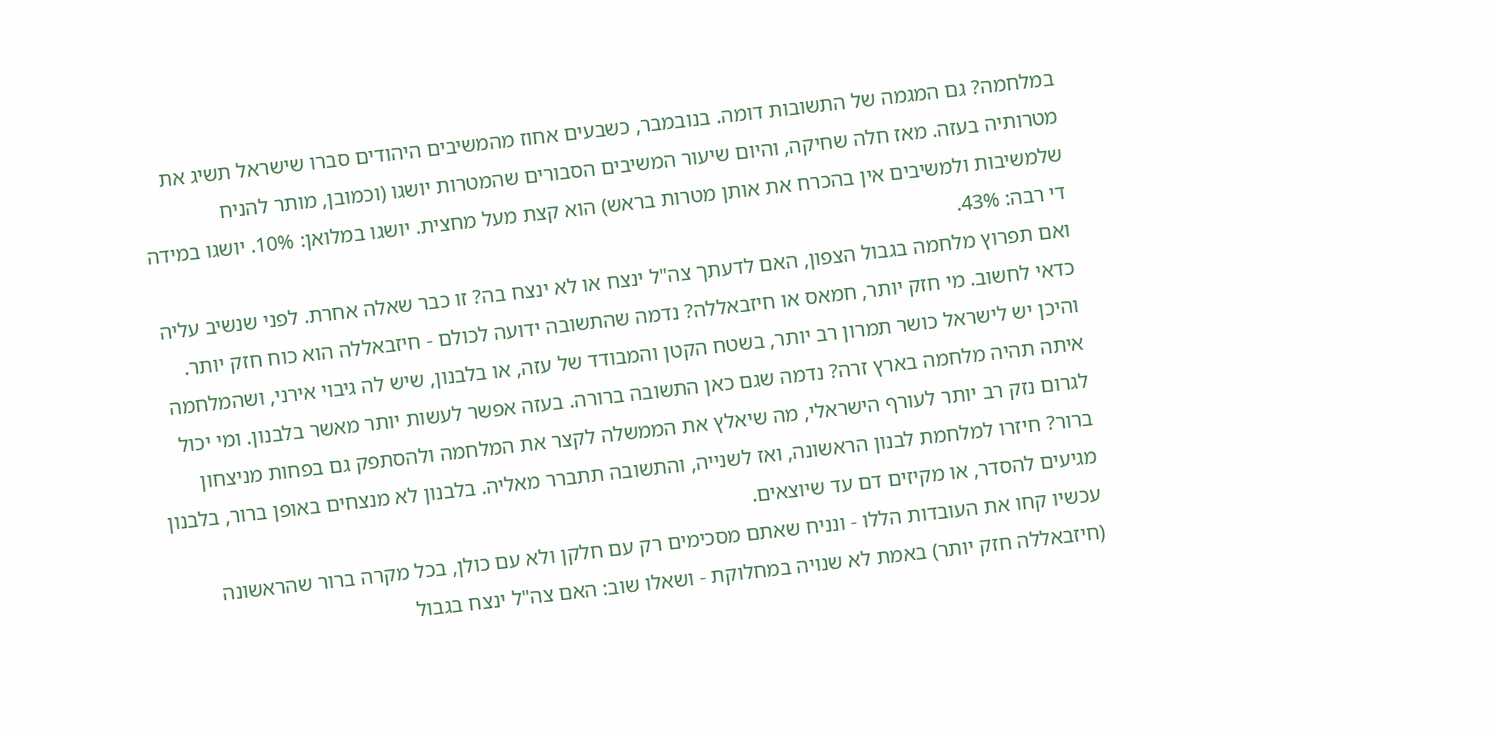במלחמה? גם המגמה של התשובות דומה. בנובמבר, כשבעים אחוז מהמשיבים היהודים סברו שישראל תשיג את מטרותיה בעזה. מאז חלה שחיקה, והיום שיעור המשיבים הסבורים שהמטרות יושגו (וכמובן, מותר להניח שלמשיבות ולמשיבים אין בהכרח את אותן מטרות בראש) הוא קצת מעל מחצית. יושגו במלואן: 10%. יושגו במידה די רבה: 43%.
ואם תפרוץ מלחמה בגבול הצפון, האם לדעתך צה"ל ינצח או לא ינצח בה? זו כבר שאלה אחרת. לפני שנשיב עליה כדאי לחשוב. מי חזק יותר, חמאס או חיזבאללה? נדמה שהתשובה ידועה לכולם - חיזבאללה הוא כוח חזק יותר. והיכן יש לישראל כושר תמרון רב יותר, בשטח הקטן והמבודד של עזה, או בלבנון, שיש לה גיבוי אירני, ושהמלחמה איתה תהיה מלחמה בארץ זרה? נדמה שגם כאן התשובה ברורה. בעזה אפשר לעשות יותר מאשר בלבנון. ומי יכול לגרום נזק רב יותר לעורף הישראלי, מה שיאלץ את הממשלה לקצר את המלחמה ולהסתפק גם בפחות מניצחון ברור? חיזרו למלחמת לבנון הראשונה, ואז לשנייה, והתשובה תתברר מאליה. בלבנון לא מנצחים באופן ברור, בלבנון מגיעים להסדר, או מקיזים דם עד שיוצאים.
עכשיו קחו את העובדות הללו - ונניח שאתם מסכימים רק עם חלקן ולא עם כולן, בכל מקרה ברור שהראשונה (חיזבאללה חזק יותר) באמת לא שנויה במחלוקת - ושאלו שוב: האם צה"ל ינצח בגבול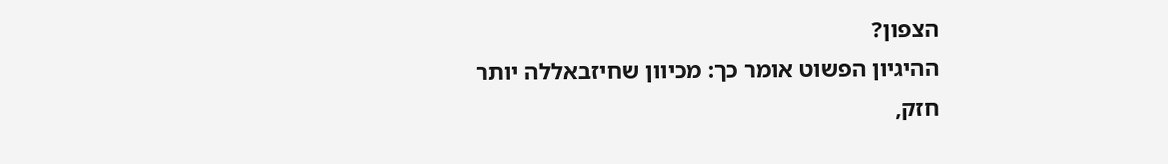הצפון?
ההיגיון הפשוט אומר כך: מכיוון שחיזבאללה יותר חזק,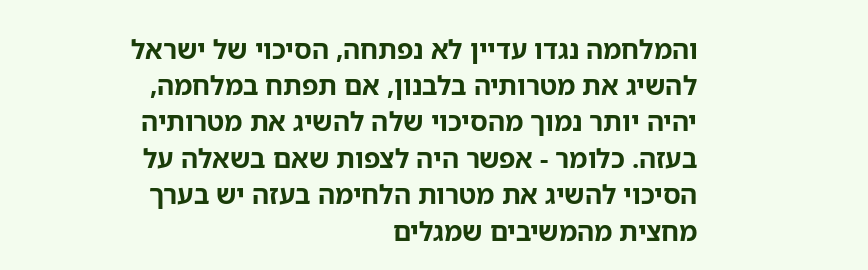והמלחמה נגדו עדיין לא נפתחה, הסיכוי של ישראל להשיג את מטרותיה בלבנון, אם תפתח במלחמה, יהיה יותר נמוך מהסיכוי שלה להשיג את מטרותיה בעזה. כלומר - אפשר היה לצפות שאם בשאלה על הסיכוי להשיג את מטרות הלחימה בעזה יש בערך מחצית מהמשיבים שמגלים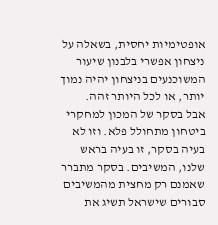אופטימיות יחסית, בשאלה על ניצחון אפשרי בלבנון שיעור המשוכנעים בניצחון יהיה נמוך יותר, או לכל היותר זהה.
אבל בסקר של המכון למחקרי ביטחון מתחולל פלא. וזו לא בעיה בסקר, זו בעיה בראש שלנו, המשיבים. בסקר מתברר שאמנם רק מחצית מהמשיבים סבורים שישראל תשיג את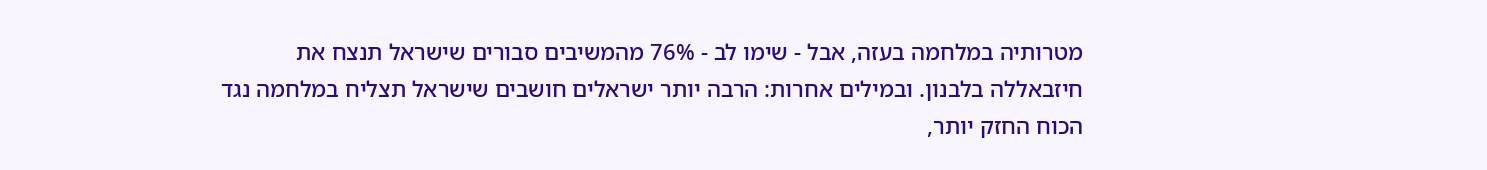מטרותיה במלחמה בעזה, אבל - שימו לב - 76% מהמשיבים סבורים שישראל תנצח את חיזבאללה בלבנון. ובמילים אחרות: הרבה יותר ישראלים חושבים שישראל תצליח במלחמה נגד הכוח החזק יותר,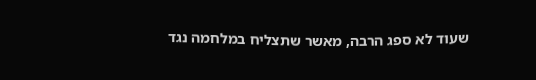שעוד לא ספג הרבה, מאשר שתצליח במלחמה נגד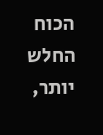הכוח החלש יותר,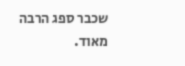שכבר ספג הרבה מאוד.